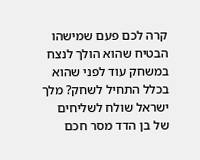קרה לכם פעם שמישהו הבטיח שהוא הולך לנצח במשחק עוד לפני שהוא בכלל התחיל לשחק? מלך ישראל שולח לשליחים של בן הדד מסר חכם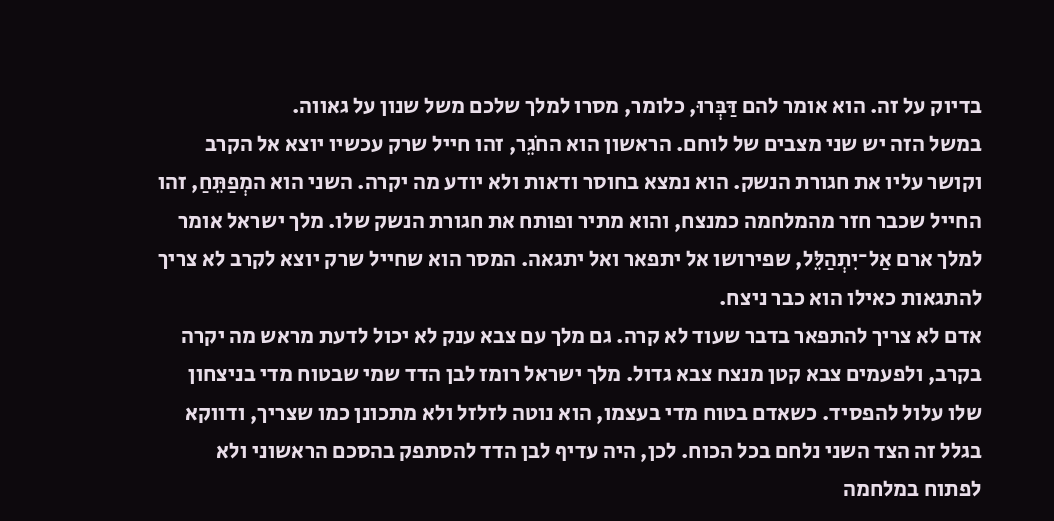בדיוק על זה. הוא אומר להם דַּבְּרוּ, כלומר, מסרו למלך שלכם משל שנון על גאווה.
במשל הזה יש שני מצבים של לוחם. הראשון הוא החֹגֵר, זהו חייל שרק עכשיו יוצא אל הקרב וקושר עליו את חגורת הנשק. הוא נמצא בחוסר ודאות ולא יודע מה יקרה. השני הוא המְפַתֵּחַ, זהו החייל שכבר חזר מהמלחמה כמנצח, והוא מתיר ופותח את חגורת הנשק שלו. מלך ישראל אומר למלך ארם אַל־יִתְהַלֵּל, שפירושו אל יתפאר ואל יתגאה. המסר הוא שחייל שרק יוצא לקרב לא צריך להתגאות כאילו הוא כבר ניצח.
אדם לא צריך להתפאר בדבר שעוד לא קרה. גם מלך עם צבא ענק לא יכול לדעת מראש מה יקרה בקרב, ולפעמים צבא קטן מנצח צבא גדול. מלך ישראל רומז לבן הדד שמי שבטוח מדי בניצחון שלו עלול להפסיד. כשאדם בטוח מדי בעצמו, הוא נוטה לזלזל ולא מתכונן כמו שצריך, ודווקא בגלל זה הצד השני נלחם בכל הכוח. לכן, היה עדיף לבן הדד להסתפק בהסכם הראשוני ולא לפתוח במלחמה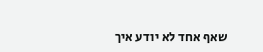שאף אחד לא יודע איך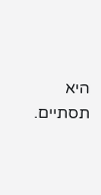היא תסתיים.